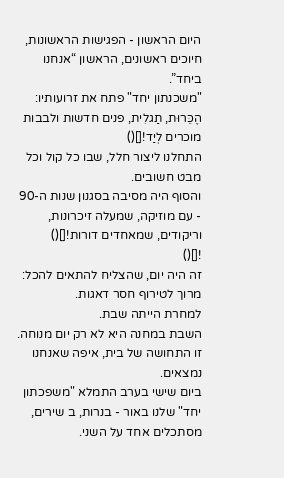היום הראשון - הפגישות הראשונות, חיוכים ראשונים, הראשון “אנחנו ביחד”.
"משכנתון יחד" פתח את זרועותיו: הֶכֵּרוּת, תַגלִית, פנים חדשות ולבבות מוכרים לְיַד![]()
התחלנו ליצור חלל, שבו כל קול וכל מבט חשובים.
והסוף היה מסיבה בסגנון שנות ה-90
- עם מוזיקה, שמעלה זיכרונות, וריקודים, שמאחדים דורות![]()
![]()
זה היה יום, שהצליח להתאים להכל: מרוך לטירוף חסר דאגות.
למחרת הייתה שבת.
השבת במחנה היא לא רק יום מנוחה. זו התחושה של בית, איפה שאנחנו נמצאים.
ביום שישי בערב התמלא "משפכתון יחד" שלנו באור - בנרות, ב שירים, מסתכלים אחד על השני.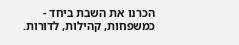הכרנו את השבת ביחד - כמשפחות, קהילות, לדורות.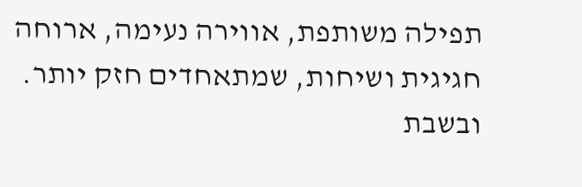תפילה משותפת, אווירה נעימה, ארוחה חגיגית ושיחות, שמתאחדים חזק יותר.
ובשבת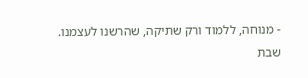- מנוחה, ללמוד ורק שתיקה, שהרשנו לעצמנו.
שבת